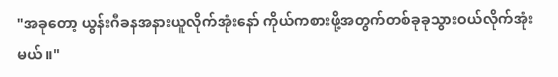"အခုတော့ ယွန်းဂီခနအနားယူလိုက်အုံးနော် ကိုယ်ကစားဖို့အတွက်တစ်ခုခုသွားဝယ်လိုက်အုံးမယ်။"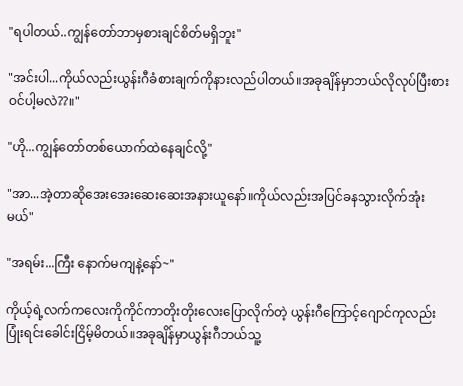"ရပါတယ်..ကျွန်တော်ဘာမှစားချင်စိတ်မရှိဘူး"

"အင်းပါ...ကိုယ်လည်းယွန်းဂီခံစားချက်ကိုနားလည်ပါတယ်။အခုချိန်မှာဘယ်လိုလုပ်ပြီးစားဝင်ပါ့မလဲ??။"

"ဟို...ကျွန်တော်တစ်ယောက်ထဲနေချင်လို့"

"အာ...အဲ့တာဆိုအေးအေးဆေးဆေးအနားယူနော်။ကိုယ်လည်းအပြင်ခနသွားလိုက်အုံးမယ်"

"အရမ်း...ကြီး နောက်မကျနဲ့နော်~"

ကိုယ့်ရဲ့လက်ကလေးကိုကိုင်ကာတိုးတိုးလေးပြောလိုက်တဲ့ ယွန်းဂီကြောင့်ဂျောင်ကုလည်းပြုံးရင်းခေါင်းငြိမ့်မိတယ်။အခုချိန်မှာယွန်းဂီဘယ်သူ့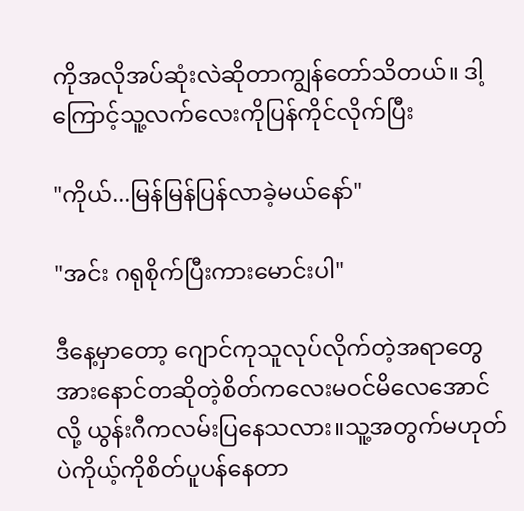ကိုအလိုအပ်ဆုံးလဲဆိုတာကျွန်တော်သိတယ်။ ဒါ့ကြောင့်သူ့လက်လေးကိုပြန်ကိုင်လိုက်ပြီး

"ကိုယ်...မြန်မြန်ပြန်လာခဲ့မယ်နော်"

"အင်း ဂရုစိုက်ပြီးကားမောင်းပါ"

ဒီနေ့မှာတော့ ဂျောင်ကုသူလုပ်လိုက်တဲ့အရာတွေအားနောင်တဆိုတဲ့စိတ်ကလေးမဝင်မိလေအောင်လို့ ယွန်းဂီကလမ်းပြနေသလား။သူ့အတွက်မဟုတ်ပဲကိုယ့်ကိုစိတ်ပူပန်နေတာ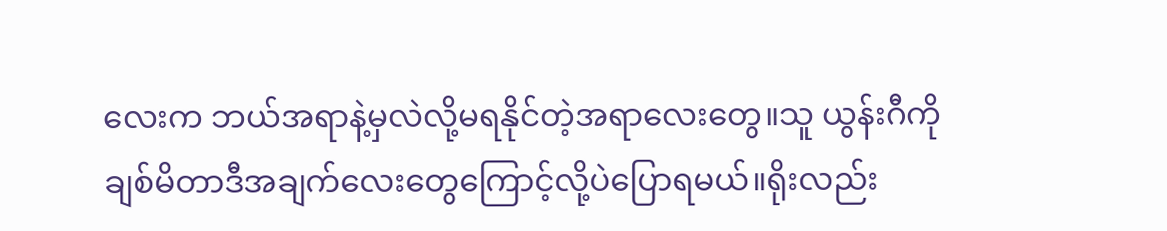လေးက ဘယ်အရာနဲ့မှလဲလို့မရနိုင်တဲ့အရာလေးတွေ။သူ ယွန်းဂီကိုချစ်မိတာဒီအချက်လေးတွေကြောင့်လို့ပဲပြောရမယ်။ရိုးလည်း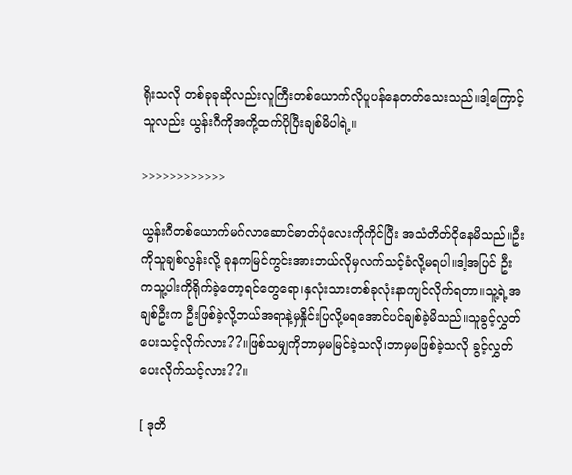ရိုးသလို တစ်ခုခုဆိုလည်းလူကြီးတစ်ယောက်လိုပူပန်နေတတ်သေးသည်။ဒါ့ကြောင့်သူလည်း ယွန်းဂီကိုအကို့ထက်ပိုပြီးချစ်မိပါရဲ့။

>>>>>>>>>>>>

ယွန်းဂီတစ်ယောက်မဂ်လာဆောင်ဓာတ်ပုံလေးကိုကိုင်ပြီး အသံတိတ်ငိုနေမိသည်။ဦးကိုသူချစ်လွန်းလို့ ခုနကမြင်ကွင်းအားဘယ်လိုမှလက်သင့်ခံလို့မရပါ။ဒါ့အပြင် ဦးကသူ့ပါးကိုရိုက်ခဲ့တော့ရင်တွေရော၊နှလုံးသားတစ်ခုလုံးနာကျင်လိုက်ရတာ။သူ့ရဲ့အချစ်ဦးက ဦးဖြစ်ခဲ့လို့ဘယ်အရာနဲ့မှနှိုင်းပြလို့မရအောင်ပင်ချစ်ခဲ့မိသည်။သူခွင့်လွှတ်ပေးသင့်လိုက်လား??။ဖြစ်သမျှကိုဘာမှမမြင်ခဲ့သလို၊ဘာမှမဖြစ်ခဲ့သလို ခွင့်လွှတ်ပေးလိုက်သင့်လား??။

[ ဒုတိ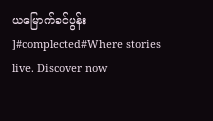ယမြောက်ခင်ပွန်း ]#complected#Where stories live. Discover now